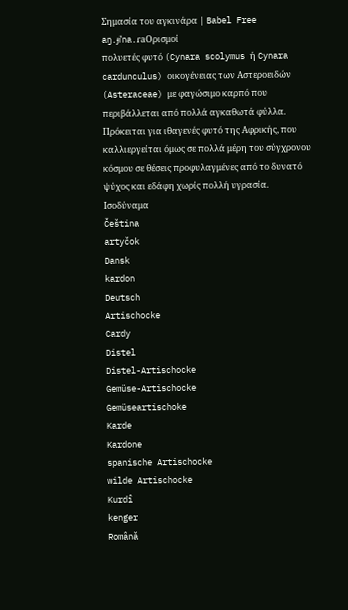Σημασία του αγκινάρα | Babel Free
aŋ.ɟiˈna.ɾaΟρισμοί
πολυετές φυτό (Cynara scolymus ή Cynara cardunculus) οικογένειας των Αστεροειδών (Asteraceae) με φαγώσιμο καρπό που περιβάλλεται από πολλά αγκαθωτά φύλλα. Πρόκειται για ιθαγενές φυτό της Αφρικής, που καλλιεργείται όμως σε πολλά μέρη του σύγχρονου κόσμου σε θέσεις προφυλαγμένες από το δυνατό ψύχος και εδάφη χωρίς πολλή υγρασία.
Ισοδύναμα
Čeština
artyčok
Dansk
kardon
Deutsch
Artischocke
Cardy
Distel
Distel-Artischocke
Gemüse-Artischocke
Gemüseartischoke
Karde
Kardone
spanische Artischocke
wilde Artischocke
Kurdî
kenger
Română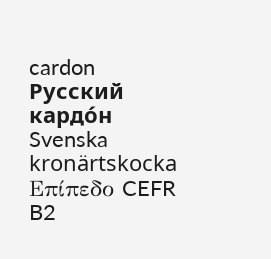cardon
Русский
кардо́н
Svenska
kronärtskocka
Επίπεδο CEFR
B2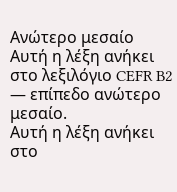Ανώτερο μεσαίο
Αυτή η λέξη ανήκει στο λεξιλόγιο CEFR B2 — επίπεδο ανώτερο μεσαίο.
Αυτή η λέξη ανήκει στο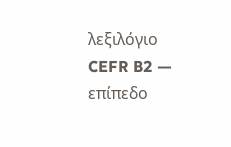λεξιλόγιο CEFR B2 — επίπεδο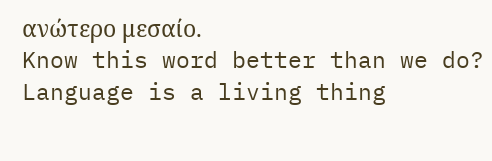ανώτερο μεσαίο.
Know this word better than we do? Language is a living thing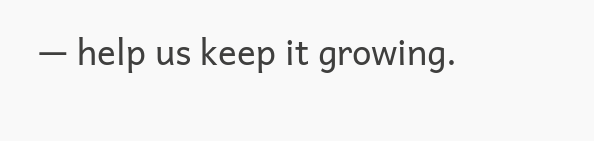— help us keep it growing.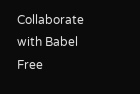Collaborate with Babel Free